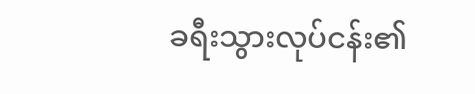ခရီးသွားလုပ်ငန်း၏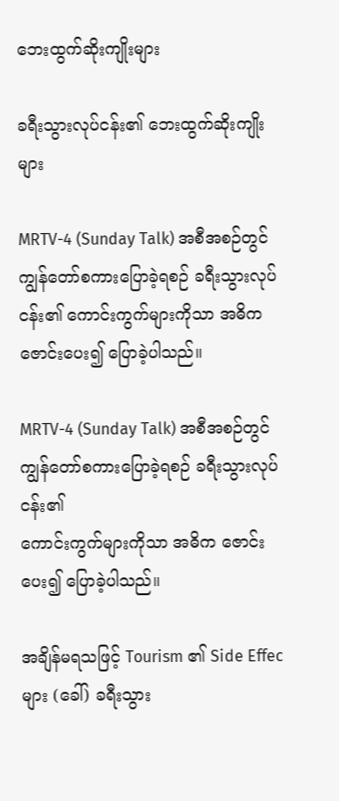ဘေးထွက်ဆိုးကျိုးများ

ခရီးသွားလုပ်ငန်း၏ ဘေးထွက်ဆိုးကျိုးများ

MRTV-4 (Sunday Talk) အစီအစဉ်တွင် ကျွန်တော်စကားပြောခဲ့ရစဉ် ခရီးသွားလုပ်ငန်း၏ ကောင်းကွက်များကိုသာ အဓိက ဇောင်းပေး၍ ပြောခဲ့ပါသည်။

MRTV-4 (Sunday Talk) အစီအစဉ်တွင် ကျွန်တော်စကားပြောခဲ့ရစဉ် ခရီးသွားလုပ်ငန်း၏
ကောင်းကွက်များကိုသာ အဓိက ဇောင်းပေး၍ ပြောခဲ့ပါသည်။

အချိန်မရသဖြင့် Tourism ၏ Side Effec များ (ခေါ်) ခရီးသွား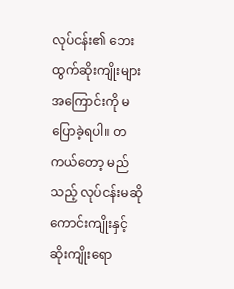လုပ်ငန်း၏ ဘေးထွက်ဆိုးကျိုးများ
အကြောင်းကို မပြောခဲ့ရပါ။ တကယ်တော့ မည်သည့် လုပ်ငန်းမဆို ကောင်းကျိုးနှင့်
ဆိုးကျိုးရော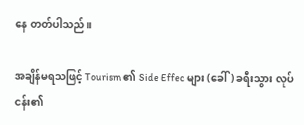နေ တတ်ပါသည်။

အချိန်မရသဖြင့် Tourism ၏ Side Effec များ (ခေါ်) ခရီးသွား လုပ်ငန်း၏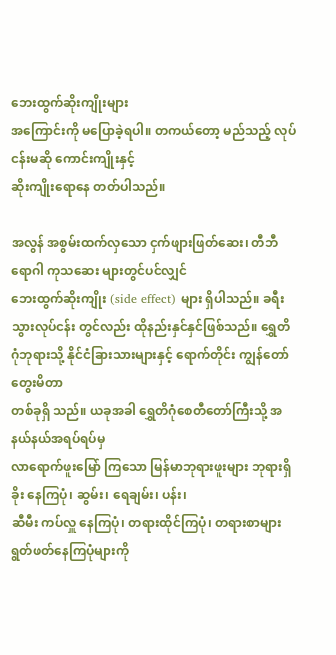ဘေးထွက်ဆိုးကျိုးများ
အကြောင်းကို မပြောခဲ့ရပါ။ တကယ်တော့ မည်သည့် လုပ်ငန်းမဆို ကောင်းကျိုးနှင့်
ဆိုးကျိုးရောနေ တတ်ပါသည်။

အလွန် အစွမ်းထက်လှသော ငှက်ဖျားဖြတ်ဆေး၊ တီဘီရောဂါ ကုသဆေး များတွင်ပင်လျှင်
ဘေးထွက်ဆိုးကျိုး (side effect) များ ရှိပါသည်။ ခရီးသွားလုပ်ငန်း တွင်လည်း ထိုနည်းနှင်နှင်ဖြစ်သည်။ ရွှေတိဂုံဘုရားသို့ နိုင်ငံခြားသားများနှင့် ရောက်တိုင်း ကျွန်တော်တွေးမိတာ
တစ်ခုရှိ သည်။ ယခုအခါ ရွှေတိဂုံစေတီတော်ကြီးသို့ အနယ်နယ်အရပ်ရပ်မှ
လာရောက်ဖူးမြော် ကြသော မြန်မာဘုရားဖူးများ ဘုရားရှိခိုး နေကြပုံ၊ ဆွမ်း၊ ရေချမ်း၊ ပန်း၊
ဆီမီး ကပ်လှူ နေကြပုံ၊ တရားထိုင်ကြပုံ၊ တရားစာများ ရွတ်ဖတ်နေကြပုံများကို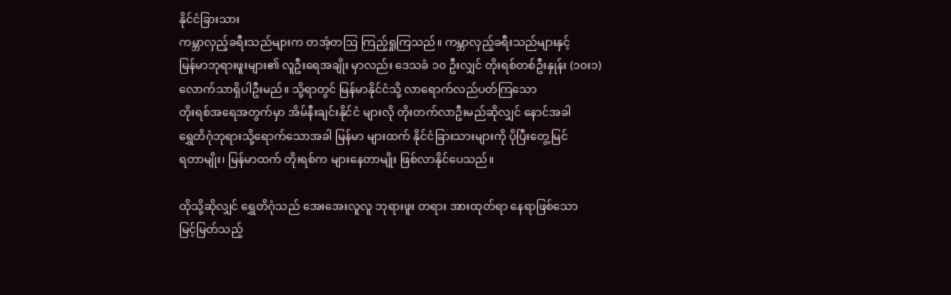နိုင်ငံခြားသား
ကမ္ဘာလှည့်ခရီးသည်များက တအံ့တဩ ကြည့်ရှုကြသည်။ ကမ္ဘာလှည့်ခရီးသည်များနှင့်
မြန်မာဘုရားဖူးများ၏ လူဦးရေအချိုး မှာလည်း ဒေသခံ ၁၀ ဦးလျှင် တိုးရစ်တစ်ဦးနှုန်း (၁၀း၁)
လောက်သာရှိပါဦးမည်။ သို့ရာတွင် မြန်မာနိုင်ငံသို့ လာရောက်လည်ပတ်ကြသော
တိုးရစ်အရေအတွက်မှာ အိမ်နီးချင်းနိုင်ငံ များလို တိုးတက်လာဦးမည်ဆိုလျှင် နောင်အခါ
ရွှေတိဂုံဘုရားသို့ရောက်သောအခါ မြန်မာ များထက် နိုင်ငံခြားသားများကို ပိုပြီးတွေ့မြင်
ရတာမျိုး၊ မြန်မာထက် တိုးရစ်က များနေတာမျိုး ဖြစ်လာနိုင်ပေသည်။

ထိုသို့ဆိုလျှင် ရွှေတိဂုံသည် အေးအေးလူလူ ဘုရားဖူး တရား အားထုတ်ရာ နေရာဖြစ်သော
မြင့်မြတ်သည့်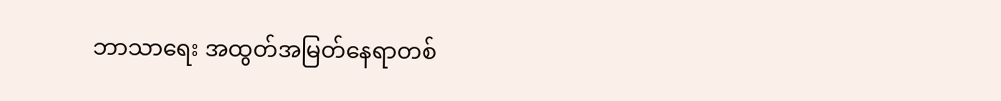ဘာသာရေး အထွတ်အမြတ်နေရာတစ်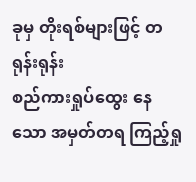ခုမှ တိုးရစ်များဖြင့် တရုန်းရုန်း
စည်ကားရှုပ်ထွေး နေသော အမှတ်တရ ကြည့်ရှု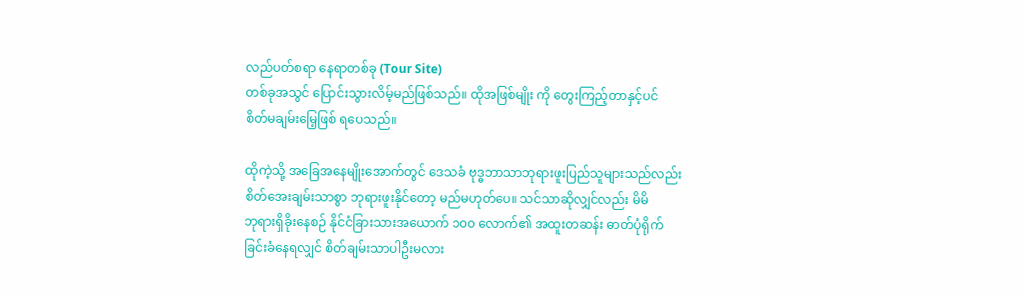လည်ပတ်စရာ နေရာတစ်ခု (Tour Site)
တစ်ခုအသွင် ပြောင်းသွားလိမ့်မည်ဖြစ်သည်။ ထိုအဖြစ်မျိုး ကို တွေးကြည့်တာနှင့်ပင်
စိတ်မချမ်းမြေ့ဖြစ် ရပေသည်။

ထိုကဲ့သို့ အခြေအနေမျိုးအောက်တွင် ဒေသခံ ဗုဒ္ဓဘာသာဘုရားဖူးပြည်သူများသည်လည်း
စိတ်အေးချမ်းသာစွာ ဘုရားဖူးနိုင်တော့ မည်မဟုတ်ပေ။ သင်သာဆိုလျှင်လည်း မိမိ
ဘုရားရှိခိုးနေစဉ် နိုင်ငံခြားသားအယောက် ၁၀၀ လောက်၏ အထူးတဆန်း ဓာတ်ပုံရိုက်
ခြင်းခံနေရလျှင် စိတ်ချမ်းသာပါဦးမလား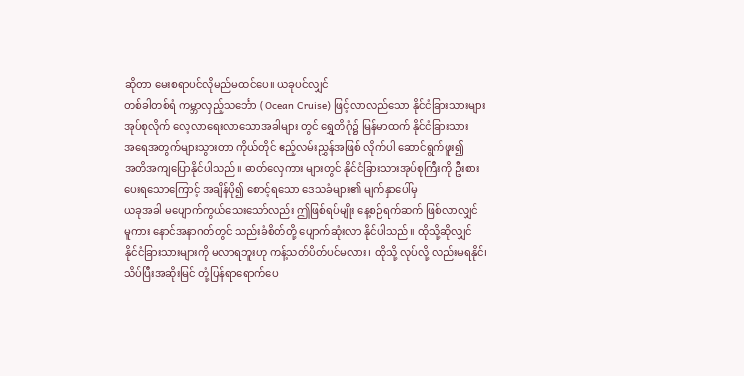ဆိုတာ မေးစရာပင်လိုမည်မထင်ပေ။ ယခုပင်လျှင်
တစ်ခါတစ်ရံ ကမ္ဘာလှည့်သင်္ဘော ( Ocean Cruise) ဖြင့်လာလည်သော နိုင်ငံခြားသားများ
အုပ်စုလိုက် လေ့လာရေးလာသောအခါများ တွင် ရွှေတိဂုံ၌ မြန်မာထက် နိုင်ငံခြားသား
အရေအတွက်များသွားတာ ကိုယ်တိုင် ဧည့်လမ်းညွှန်အဖြစ် လိုက်ပါ ဆောင်ရွက်ဖူး၍
အတိအကျပြောနိုင်ပါသည်။ ဓာတ်လှေကား များတွင် နိုင်ငံခြားသားအုပ်စုကြီးကို ဦးစား
ပေးရသောကြောင့် အချိန်ပို၍ စောင့်ရသော ဒေသခံများ၏ မျက်နှာပေါ်မှ
ယခုအခါ မပျောက်ကွယ်သေးသော်လည်း ဤဖြစ်ရပ်မျိုး နေ့စဉ်ရက်ဆက် ဖြစ်လာလျှင်
မူကား နောင်အနာဂတ်တွင် သည်းခံစိတ်တို့ ပျောက်ဆုံးလာ နိုင်ပါသည်။ ထိုသို့ဆိုလျှင်
နိုင်ငံခြားသားများကို မလာရဘူးဟု ကန့်သတ်ပိတ်ပင်မလား၊ ထိုသို့ လုပ်လို့ လည်းမရနိုင်၊
သိပ်ပြီးအဆိုးမြင် တုံ့ပြန်ရာရောက်ပေ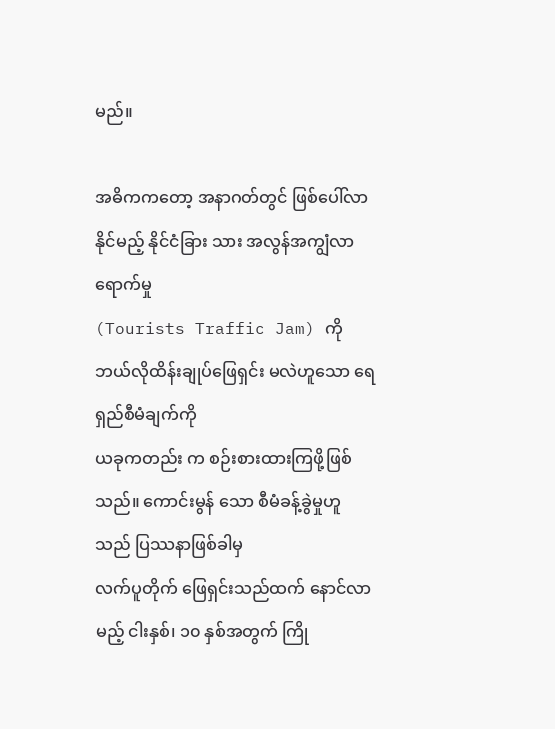မည်။

အဓိကကတော့ အနာဂတ်တွင် ဖြစ်ပေါ်လာနိုင်မည့် နိုင်ငံခြား သား အလွန်အကျွံလာရောက်မှု
(Tourists Traffic Jam) ကို ဘယ်လိုထိန်းချုပ်ဖြေရှင်း မလဲဟူသော ရေရှည်စီမံချက်ကို
ယခုကတည်း က စဉ်းစားထားကြဖို့ဖြစ်သည်။ ကောင်းမွန် သော စီမံခန့်ခွဲမှုဟူသည် ပြဿနာဖြစ်ခါမှ
လက်ပူတိုက် ဖြေရှင်းသည်ထက် နောင်လာမည့် ငါးနှစ်၊ ၁၀ နှစ်အတွက် ကြို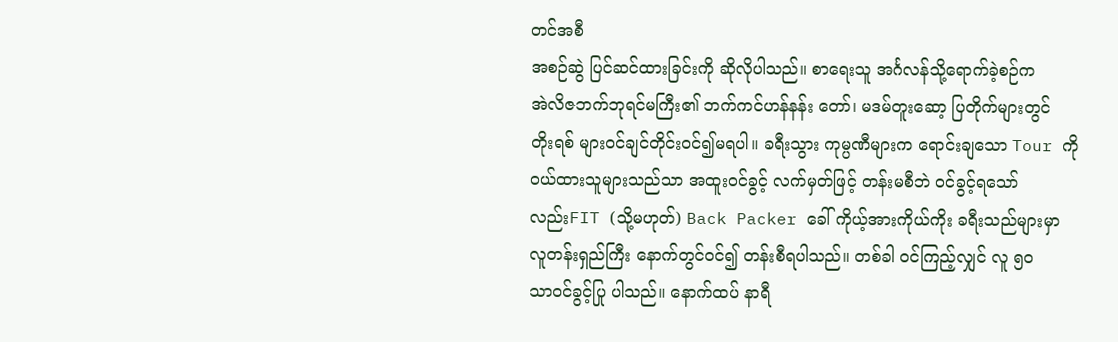တင်အစီ
အစဉ်ဆွဲ ပြင်ဆင်ထားခြင်းကို ဆိုလိုပါသည်။ စာရေးသူ အင်္ဂလန်သို့ရောက်ခဲ့စဉ်က
အဲလိဇဘက်ဘုရင်မကြီး၏ ဘက်ကင်ဟန်နန်း တော်၊ မဒမ်တူးဆော့ ပြတိုက်များတွင်
တိုးရစ် များဝင်ချင်တိုင်းဝင်၍မရပါ။ ခရီးသွား ကုမ္ပဏီများက ရောင်းချသော Tour ကို
၀ယ်ထားသူများသည်သာ အထူးဝင်ခွင့် လက်မှတ်ဖြင့် တန်းမစီဘဲ ၀င်ခွင့်ရသော်
လည်းFIT (သို့မဟုတ်) Back Packer ခေါ် ကိုယ့်အားကိုယ်ကိုး ခရီးသည်များမှာ
လူတန်းရှည်ကြီး နောက်တွင်ဝင်၍ တန်းစီရပါသည်။ တစ်ခါ ၀င်ကြည့်လျှင် လူ ၅၀
သာဝင်ခွင့်ပြု ပါသည်။ နောက်ထပ် နာရီ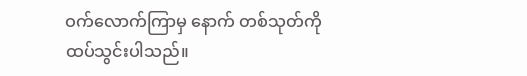ဝက်လောက်ကြာမှ နောက် တစ်သုတ်ကို
ထပ်သွင်းပါသည်။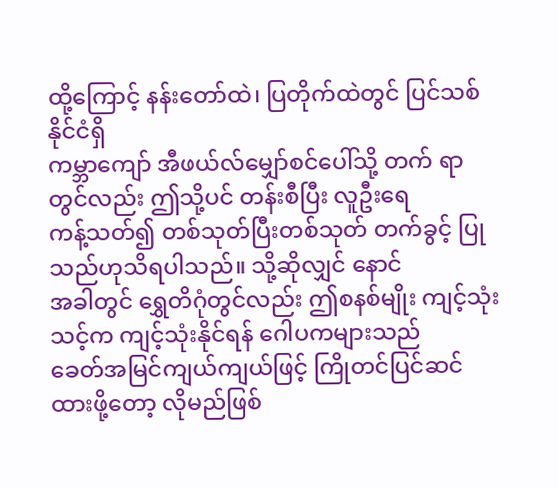ထို့ကြောင့် နန်းတော်ထဲ၊ ပြတိုက်ထဲတွင် ပြင်သစ်နိုင်ငံရှိ
ကမ္ဘာကျော် အီဖယ်လ်မျှော်စင်ပေါ်သို့ တက် ရာတွင်လည်း ဤသို့ပင် တန်းစီပြီး လူဦးရေ
ကန့်သတ်၍ တစ်သုတ်ပြီးတစ်သုတ် တက်ခွင့် ပြုသည်ဟုသိရပါသည်။ သို့ဆိုလျှင် နောင်
အခါတွင် ရွှေတိဂုံတွင်လည်း ဤစနစ်မျိုး ကျင့်သုံးသင့်က ကျင့်သုံးနိုင်ရန် ဂေါပကများသည်
ခေတ်အမြင်ကျယ်ကျယ်ဖြင့် ကြိုတင်ပြင်ဆင်ထားဖို့တော့ လိုမည်ဖြစ်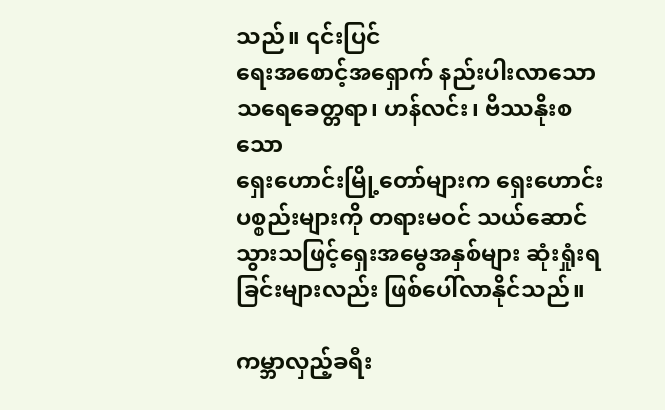သည်။ ၎င်းပြင်
ရေးအစောင့်အရှောက် နည်းပါးလာသော သရေခေတ္တရာ၊ ဟန်လင်း၊ ဗိဿနိုးစသော
ရှေးဟောင်းမြို့တော်များက ရှေးဟောင်းပစ္စည်းများကို တရားမဝင် သယ်ဆောင်
သွားသဖြင့်ရှေးအမွေအနှစ်များ ဆုံးရှုံးရခြင်းများလည်း ဖြစ်ပေါ်လာနိုင်သည်။

ကမ္ဘာလှည့်ခရီး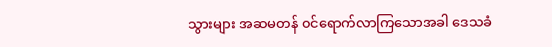သွားများ အဆမတန် ၀င်ရောက်လာကြသောအခါ ဒေသခံ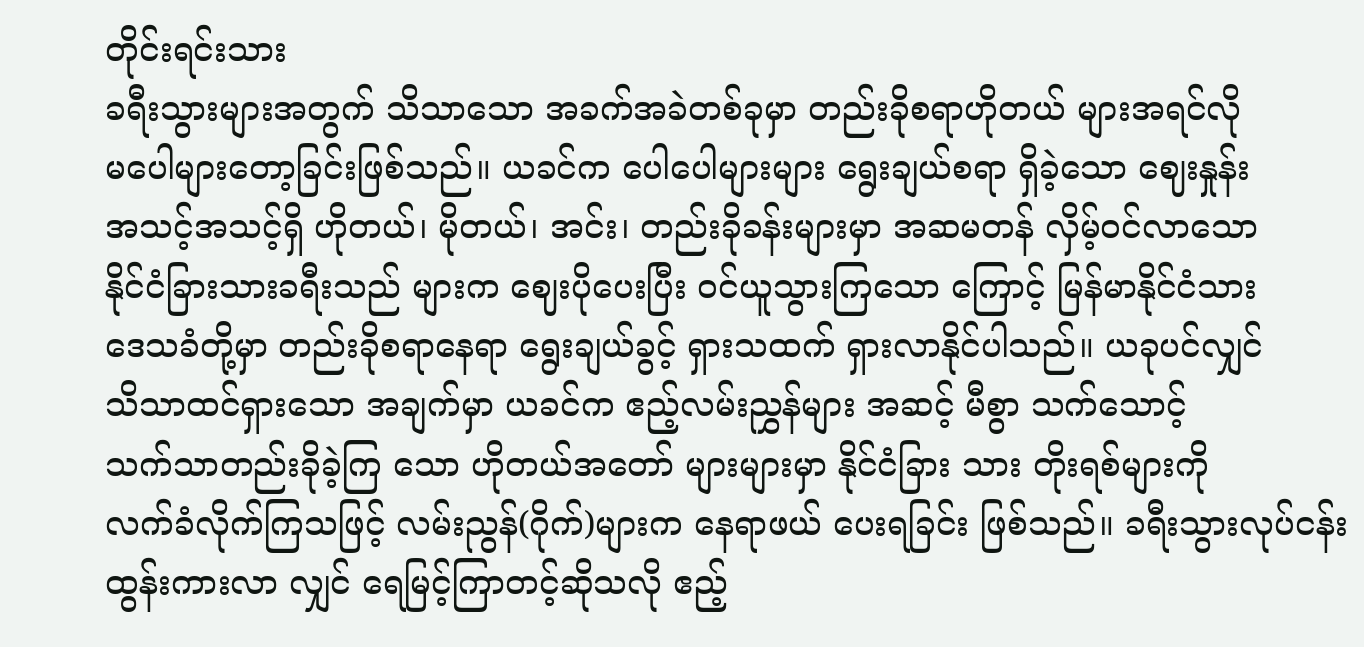တိုင်းရင်းသား
ခရီးသွားများအတွက် သိသာသော အခက်အခဲတစ်ခုမှာ တည်းခိုစရာဟိုတယ် များအရင်လို
မပေါများတော့ခြင်းဖြစ်သည်။ ယခင်က ပေါပေါများများ ရွေးချယ်စရာ ရှိခဲ့သော ဈေးနှုန်း
အသင့်အသင့်ရှိ ဟိုတယ်၊ မိုတယ်၊ အင်း၊ တည်းခိုခန်းများမှာ အဆမတန် လှိမ့်ဝင်လာသော
နိုင်ငံခြားသားခရီးသည် များက ဈေးပိုပေးပြီး ၀င်ယူသွားကြသော ကြောင့် မြန်မာနိုင်ငံသား
ဒေသခံတို့မှာ တည်းခိုစရာနေရာ ရွေးချယ်ခွင့် ရှားသထက် ရှားလာနိုင်ပါသည်။ ယခုပင်လျှင်
သိသာထင်ရှားသော အချက်မှာ ယခင်က ဧည့်လမ်းညွှန်များ အဆင့် မီစွာ သက်သောင့်
သက်သာတည်းခိုခဲ့ကြ သော ဟိုတယ်အတော် များများမှာ နိုင်ငံခြား သား တိုးရစ်များကို
လက်ခံလိုက်ကြသဖြင့် လမ်းညွန်(ဂိုက်)များက နေရာဖယ် ပေးရခြင်း ဖြစ်သည်။ ခရီးသွားလုပ်ငန်း
ထွန်းကားလာ လျှင် ရေမြင့်ကြာတင့်ဆိုသလို ဧည့်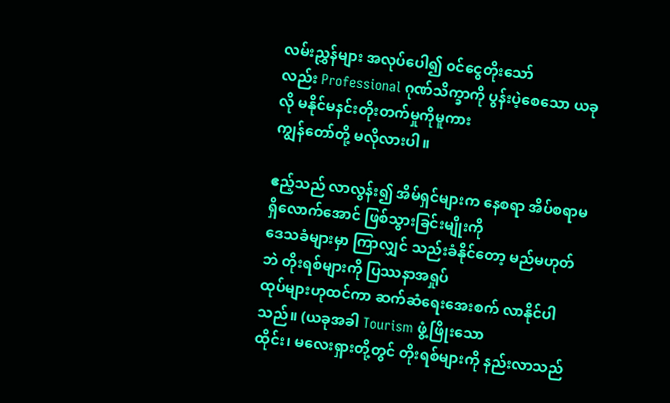လမ်းညွှန်များ အလုပ်ပေါ၍ ၀င်ငွေတိုးသော်
လည်း Professional ဂုဏ်သိက္ခာကို ပွန်းပဲ့စေသော ယခုလို မနိုင်မနင်းတိုးတက်မှုကိုမူကား
ကျွန်တော်တို့ မလိုလားပါ။

ဧည့်သည် လာလွန်း၍ အိမ်ရှင်များက နေစရာ အိပ်စရာမရှိလောက်အောင် ဖြစ်သွားခြင်းမျိုးကို
ဒေသခံများမှာ ကြာလျှင် သည်းခံနိုင်တော့ မည်မဟုတ်ဘဲ တိုးရစ်များကို ပြဿနာအရှုပ်
ထုပ်များဟုထင်ကာ ဆက်ဆံရေးအေးစက် လာနိုင်ပါသည်။ (ယခုအခါ Tourism ဖွံ့ဖြိုးသော
ထိုင်း၊ မလေးရှားတို့တွင် တိုးရစ်များကို နည်းလာသည်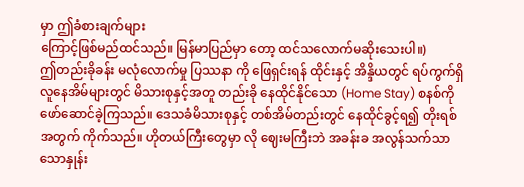မှာ ဤခံစားချက်များ
ကြောင့်ဖြစ်မည်ထင်သည်။ မြန်မာပြည်မှာ တော့ ထင်သလောက်မဆိုးသေးပါ။)
ဤတည်းခိုခန်း မလုံလောက်မှု ပြဿနာ ကို ဖြေရှင်းရန် ထိုင်းနှင့် အိန္ဒိယတွင် ရပ်ကွက်ရှိ
လူနေအိမ်များတွင် မိသားစုနှင့်အတူ တည်းခို နေထိုင်နိုင်သော (Home Stay) စနစ်ကို
ဖော်ဆောင်ခဲ့ကြသည်။ ဒေသခံမိသားစုနှင့် တစ်အိမ်တည်းတွင် နေထိုင်ခွင့်ရ၍ တိုးရစ်
အတွက် ကိုက်သည်။ ဟိုတယ်ကြီးတွေမှာ လို ဈေးမကြီးဘဲ အခန်းခ အလွန်သက်သာ
သောနှုန်း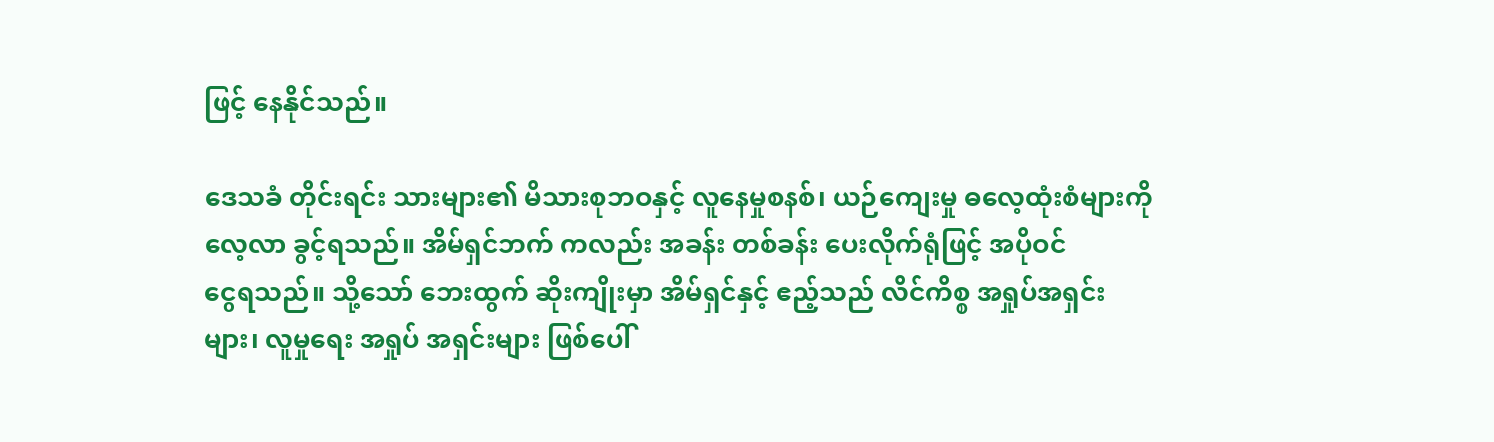ဖြင့် နေနိုင်သည်။

ဒေသခံ တိုင်းရင်း သားများ၏ မိသားစုဘဝနှင့် လူနေမှုစနစ်၊ ယဉ်ကျေးမှု ဓလေ့ထုံးစံများကို
လေ့လာ ခွင့်ရသည်။ အိမ်ရှင်ဘက် ကလည်း အခန်း တစ်ခန်း ပေးလိုက်ရုံဖြင့် အပိုဝင်
ငွေရသည်။ သို့သော် ဘေးထွက် ဆိုးကျိုးမှာ အိမ်ရှင်နှင့် ဧည့်သည် လိင်ကိစ္စ အရှုပ်အရှင်း
များ၊ လူမှုရေး အရှုပ် အရှင်းများ ဖြစ်ပေါ်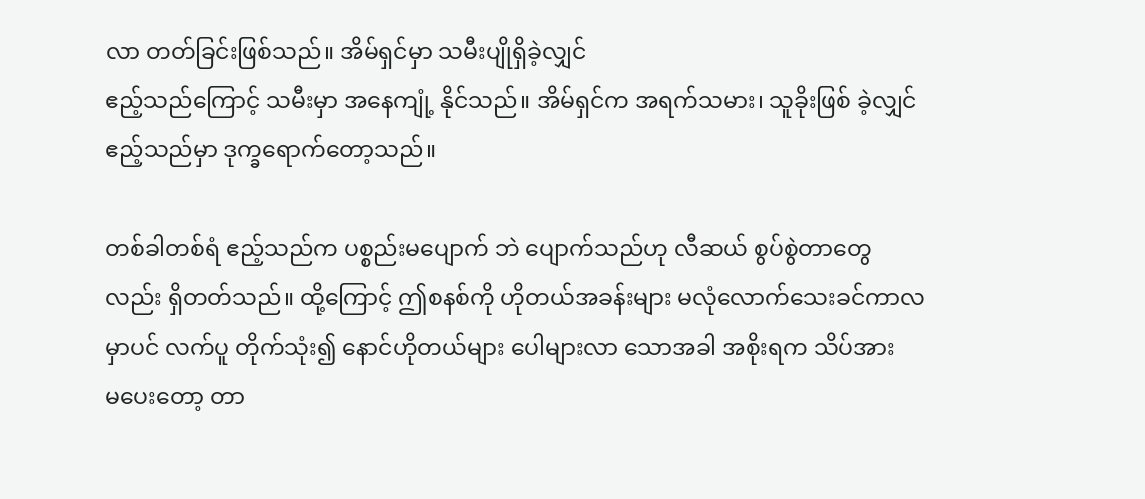လာ တတ်ခြင်းဖြစ်သည်။ အိမ်ရှင်မှာ သမီးပျိုရှိခဲ့လျှင်
ဧည့်သည်ကြောင့် သမီးမှာ အနေကျုံ့ နိုင်သည်။ အိမ်ရှင်က အရက်သမား၊ သူခိုးဖြစ် ခဲ့လျှင်
ဧည့်သည်မှာ ဒုက္ခရောက်တော့သည်။

တစ်ခါတစ်ရံ ဧည့်သည်က ပစ္စည်းမပျောက် ဘဲ ပျောက်သည်ဟု လီဆယ် စွပ်စွဲတာတွေ
လည်း ရှိတတ်သည်။ ထို့ကြောင့် ဤစနစ်ကို ဟိုတယ်အခန်းများ မလုံလောက်သေးခင်ကာလ
မှာပင် လက်ပူ တိုက်သုံး၍ နောင်ဟိုတယ်များ ပေါများလာ သောအခါ အစိုးရက သိပ်အား
မပေးတော့ တာ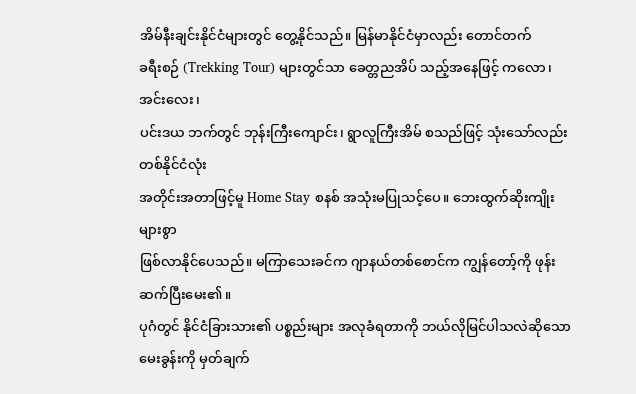အိမ်နီးချင်းနိုင်ငံများတွင် တွေ့နိုင်သည်။ မြန်မာနိုင်ငံမှာလည်း တောင်တက်
ခရီးစဉ် (Trekking Tour) များတွင်သာ ခေတ္တညအိပ် သည့်အနေဖြင့် ကလော၊ အင်းလေး၊
ပင်းဒယ ဘက်တွင် ဘုန်းကြီးကျောင်း၊ ရွာလူကြီးအိမ် စသည်ဖြင့် သုံးသော်လည်း တစ်နိုင်ငံလုံး
အတိုင်းအတာဖြင့်မူ Home Stay စနစ် အသုံးမပြုသင့်ပေ။ ဘေးထွက်ဆိုးကျိုးများစွာ
ဖြစ်လာနိုင်ပေသည်။ မကြာသေးခင်က ဂျာနယ်တစ်စောင်က ကျွန်တော့်ကို ဖုန်းဆက်ပြီးမေး၏။
ပုဂံတွင် နိုင်ငံခြားသား၏ ပစ္စည်းများ အလုခံရတာကို ဘယ်လိုမြင်ပါသလဲဆိုသော
မေးခွန်းကို မှတ်ချက်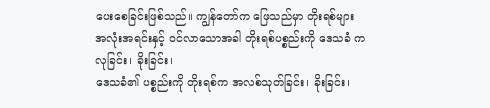ပေးစေခြင်းဖြစ်သည်။ ကျွန်တော်က ဖြေသည်မှာ တိုးရစ်များ
အလုံးအရင်းနှင့် ၀င်လာသောအခါ တိုးရစ်ပစ္စည်းကို ဒေသခံ က လုခြင်း၊ ခိုးခြင်း၊
ဒေသခံ၏ ပစ္စည်းကို တိုးရစ်က အလစ်သုတ်ခြင်း၊ ခိုးခြင်း၊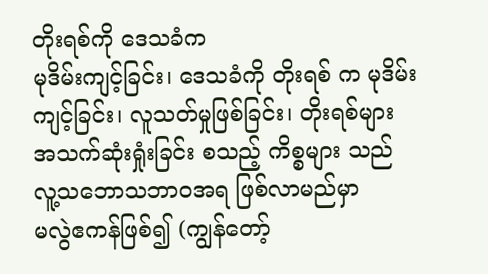တိုးရစ်ကို ဒေသခံက
မုဒိမ်းကျင့်ခြင်း၊ ဒေသခံကို တိုးရစ် က မုဒိမ်းကျင့်ခြင်း၊ လူသတ်မှုဖြစ်ခြင်း၊ တိုးရစ်များ
အသက်ဆုံးရှုံးခြင်း စသည့် ကိစ္စများ သည် လူ့သဘောသဘာဝအရ ဖြစ်လာမည်မှာ
မလွဲဧကန်ဖြစ်၍ (ကျွန်တော့်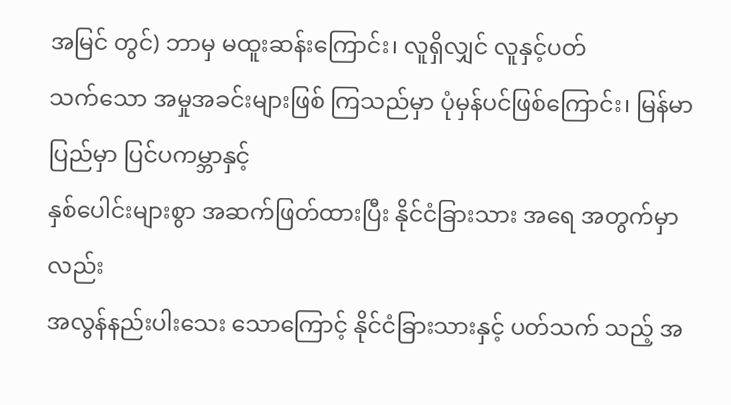အမြင် တွင်) ဘာမှ မထူးဆန်းကြောင်း၊ လူရှိလျှင် လူနှင့်ပတ်
သက်သော အမှုအခင်းများဖြစ် ကြသည်မှာ ပုံမှန်ပင်ဖြစ်ကြောင်း၊ မြန်မာ ပြည်မှာ ပြင်ပကမ္ဘာနှင့်
နှစ်ပေါင်းများစွာ အဆက်ဖြတ်ထားပြီး နိုင်ငံခြားသား အရေ အတွက်မှာလည်း
အလွန်နည်းပါးသေး သောကြောင့် နိုင်ငံခြားသားနှင့် ပတ်သက် သည့် အ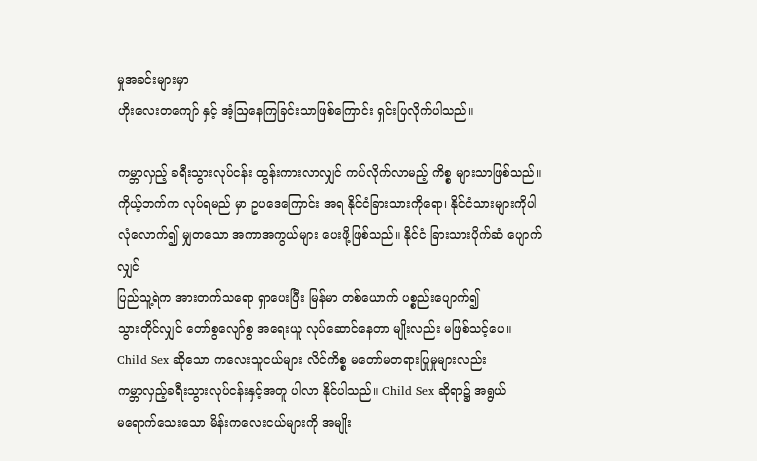မှုအခင်းများမှာ
ဟိုးလေးတကျော် နှင့် အံ့ဩနေကြခြင်းသာဖြစ်ကြောင်း ရှင်းပြလိုက်ပါသည်။

ကမ္ဘာလှည့် ခရီးသွားလုပ်ငန်း ထွန်းကားလာလျှင် ကပ်လိုက်လာမည့် ကိစ္စ များသာဖြစ်သည်။
ကိုယ့်ဘက်က လုပ်ရမည် မှာ ဥပဒေကြောင်း အရ နိုင်ငံခြားသားကိုရော၊ နိုင်ငံသားများကိုပါ
လုံလောက်၍ မျှတသော အကာအကွယ်များ ပေးဖို့ဖြစ်သည်။ နိုင်ငံ ခြားသားပိုက်ဆံ ပျောက်လျှင်
ပြည်သူ့ရဲက အားတက်သရော ရှာပေးပြီး မြန်မာ တစ်ယောက် ပစ္စည်းပျောက်၍
သွားတိုင်လျှင် တော်စွလျော်စွ အရေးယူ လုပ်ဆောင်နေတာ မျိုးလည်း မဖြစ်သင့်ပေ။
Child Sex ဆိုသော ကလေးသူငယ်များ လိင်ကိစ္စ မတော်မတရားပြုမှုများလည်း
ကမ္ဘာလှည့်ခရီးသွားလုပ်ငန်းနှင့်အတူ ပါလာ နိုင်ပါသည်။ Child Sex ဆိုရာ၌ အရွယ်
မရောက်သေးသော မိန်းကလေးငယ်များကို အမျိုး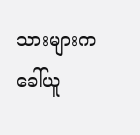သားများက ခေါ်ယူ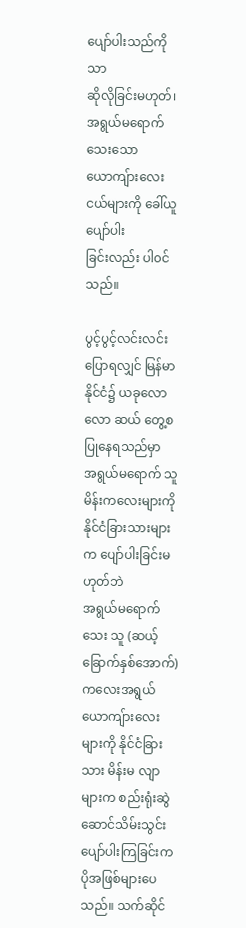ပျော်ပါးသည်ကိုသာ
ဆိုလိုခြင်းမဟုတ်၊ အရွယ်မရောက်သေးသော ယောကျ်ားလေးငယ်များကို ခေါ်ယူပျော်ပါး
ခြင်းလည်း ပါ၀င်သည်။

ပွင့်ပွင့်လင်းလင်း ပြောရလျှင် မြန်မာနိုင်ငံ၌ ယခုလောလော ဆယ် တွေ့စပြုနေရသည်မှာ
အရွယ်မရောက် သူ မိန်းကလေးများကို နိုင်ငံခြားသားများက ပျော်ပါးခြင်းမဟုတ်ဘဲ
အရွယ်မရောက်သေး သူ (ဆယ့်ခြောက်နှစ်အောက်) ကလေးအရွယ် ယောကျ်ားလေး
များကို နိုင်ငံခြားသား မိန်းမ လျာများက စည်းရုံးဆွဲဆောင်သိမ်းသွင်း ပျော်ပါးကြခြင်းက
ပိုအဖြစ်များပေ သည်။ သက်ဆိုင်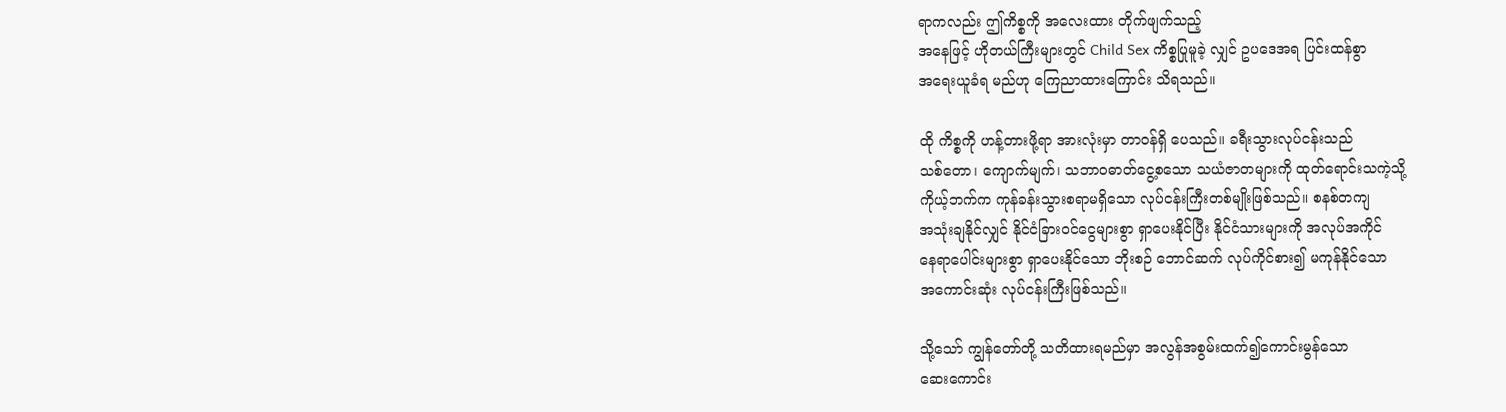ရာကလည်း ဤကိစ္စကို အလေးထား တိုက်ဖျက်သည့်
အနေဖြင့် ဟိုတယ်ကြီးများတွင် Child Sex ကိစ္စပြုမူခဲ့ လျှင် ဥပဒေအရ ပြင်းထန်စွာ
အရေးယူခံရ မည်ဟု ကြေညာထားကြောင်း သိရသည်။

ထို ကိစ္စကို ဟန့်တားဖို့ရာ အားလုံးမှာ တာဝန်ရှိ ပေသည်။ ခရီးသွားလုပ်ငန်းသည်
သစ်တော၊ ကျောက်မျက်၊ သဘာဝဓာတ်ငွေ့စသော သယံဇာတများကို ထုတ်ရောင်းသကဲ့သို့
ကိုယ့်ဘက်က ကုန်ခန်းသွားစရာမရှိသော လုပ်ငန်းကြီးတစ်မျိုးဖြစ်သည်။ စနစ်တကျ
အသုံးချနိုင်လျှင် နိုင်ငံခြားဝင်ငွေများစွာ ရှာပေးနိုင်ပြီး နိုင်ငံသားများကို အလုပ်အကိုင်
နေရာပေါင်းများစွာ ရှာပေးနိုင်သော ဘိုးစဉ် ဘောင်ဆက် လုပ်ကိုင်စား၍ မကုန်နိုင်သော
အကောင်းဆုံး လုပ်ငန်းကြီးဖြစ်သည်။

သို့သော် ကျွန်တော်တို့ သတိထားရမည်မှာ အလွန်အစွမ်းထက်၍ကောင်းမွန်သော
ဆေးကောင်း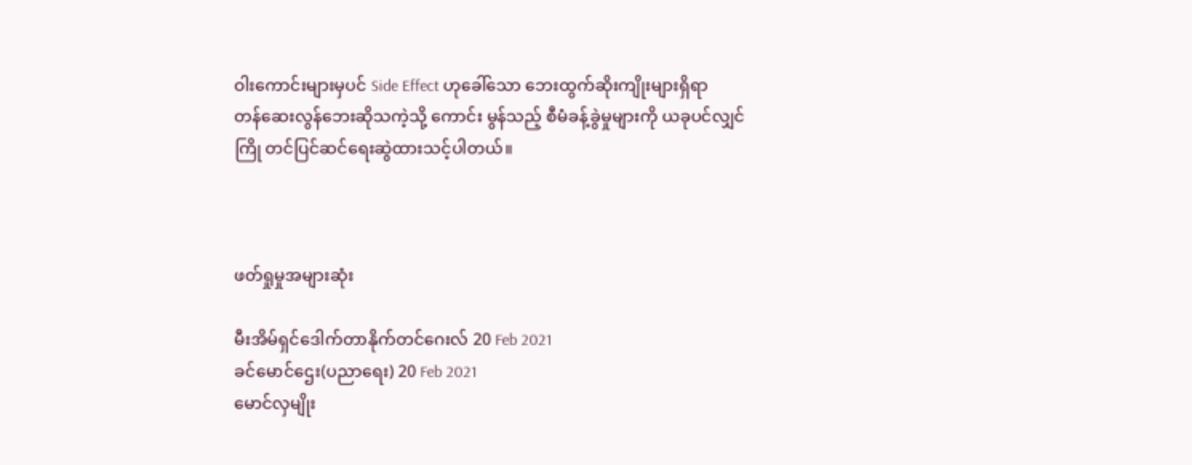ဝါးကောင်းများမှပင် Side Effect ဟုခေါ်သော ဘေးထွက်ဆိုးကျိုးများရှိရာ
တန်ဆေးလွန်ဘေးဆိုသကဲ့သို့ ကောင်း မွန်သည့် စီမံခန့်ခွဲမှုများကို ယခုပင်လျှင်
ကြို တင်ပြင်ဆင်ရေးဆွဲထားသင့်ပါတယ်။



ဖတ်ရှုမှုအများဆုံး

မီးအိမ်ရှင်ဒေါက်တာနိုက်တင်ဂေးလ် 20 Feb 2021
ခင်မောင်ဌေး(ပညာရေး) 20 Feb 2021
မောင်လှမျိုး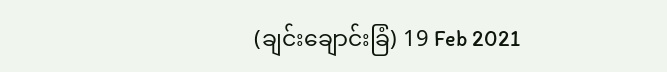(ချင်းချောင်းခြံ) 19 Feb 2021